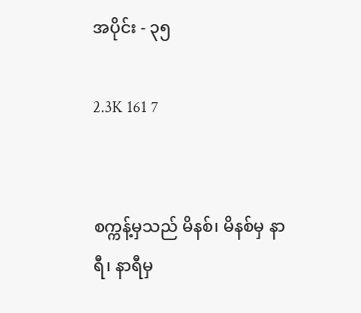အပိုင်း - ၃၅

2.3K 161 7


စက္ကန့်မှသည် မိနစ်၊ မိနစ်မှ နာရီ၊ နာရီမှ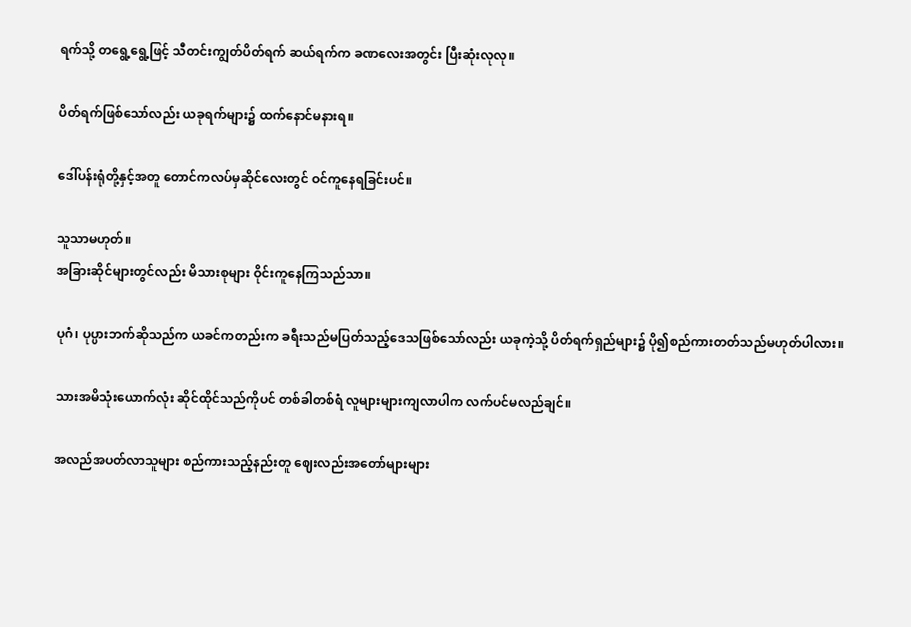ရက်သို့ တရွေ့ရွေ့ဖြင့် သီတင်းကျွတ်ပိတ်ရက် ဆယ်ရက်က ခဏလေးအတွင်း ပြီးဆုံးလုလု။

ပိတ်ရက်ဖြစ်သော်လည်း ယခုရက်များ၌ ထက်နောင်မနားရ။

ဒေါ်ပန်းရုံတို့နှင့်အတူ တောင်ကလပ်မှဆိုင်လေးတွင် ဝင်ကူနေရခြင်းပင်။

သူသာမဟုတ်။
အခြားဆိုင်များတွင်လည်း မိသားစုများ ဝိုင်းကူနေကြသည်သာ။

ပုဂံ၊ ပုပ္ပားဘက်ဆိုသည်က ယခင်ကတည်းက ခရီးသည်မပြတ်သည့်ဒေသဖြစ်သော်လည်း ယခုကဲ့သို့ ပိတ်ရက်ရှည်များ၌ ပို၍စည်ကားတတ်သည်မဟုတ်ပါလား။

သားအမိသုံး‌ယောက်လုံး ဆိုင်ထိုင်သည်ကိုပင် တစ်ခါတစ်ရံ လူများများကျလာပါက လက်ပင်မလည်ချင်။

အလည်အပတ်လာသူများ စည်ကားသည့်နည်းတူ ဈေးလည်းအတော်များများ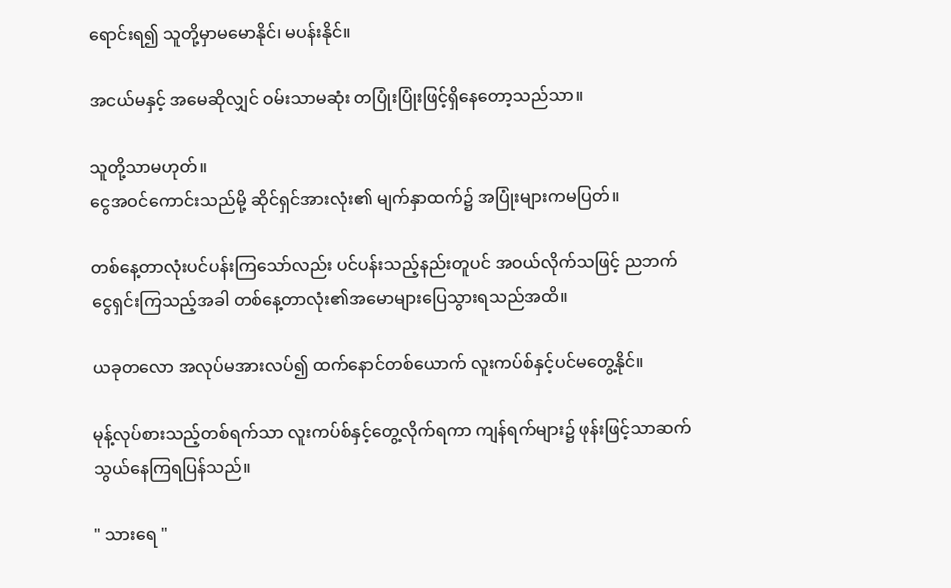ရောင်းရ၍ သူတို့မှာမမောနိုင်၊ မပန်းနိုင်။

အငယ်မနှင့် အမေဆိုလျှင် ဝမ်းသာမဆုံး တပြုံးပြုံးဖြင့်ရှိနေတော့သည်သာ။

သူတို့သာမဟုတ်။
ငွေအဝင်ကောင်းသည်မို့ ဆိုင်ရှင်အားလုံး၏ မျက်နှာထက်၌ အပြုံးများကမပြတ်။

တစ်နေ့တာလုံးပင်ပန်းကြသော်လည်း ပင်ပန်းသည့်နည်းတူပင် အဝယ်လိုက်သဖြင့် ညဘက်ငွေရှင်းကြသည့်အခါ တစ်နေ့တာလုံး၏အမောများပြေသွားရသည်အထိ။

ယခုတလော အလုပ်မအားလပ်၍ ထက်နောင်တစ်ယောက် လူးကပ်စ်နှင့်ပင်မတွေ့နိုင်။

မုန့်လုပ်စားသည့်တစ်ရက်သာ လူးကပ်စ်နှင့်တွေ့လိုက်ရကာ ကျန်ရက်များ၌ ဖုန်းဖြင့်သာဆက်သွယ်နေကြရပြန်သည်။

" သားရေ "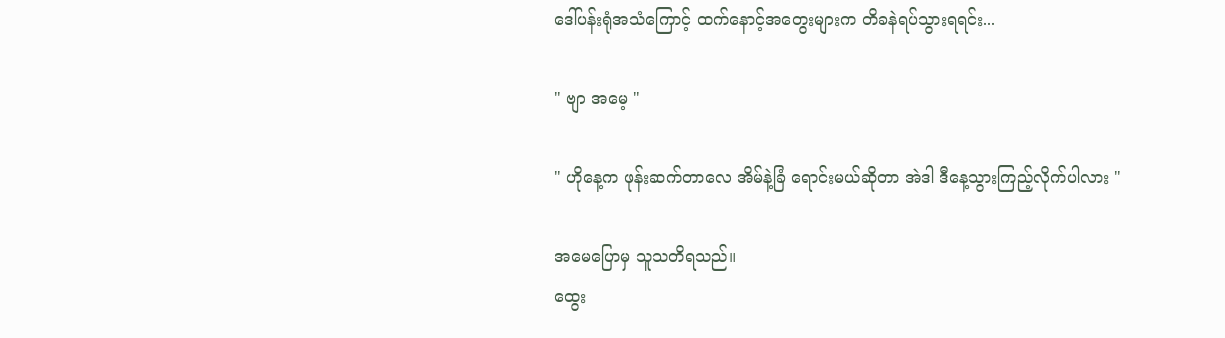ဒေါ်ပန်းရုံအသံကြောင့် ထက်နောင့်အတွေးများက တိခနဲရပ်သွားရရင်း...

" ဗျာ အမေ့ "

" ဟိုနေ့က ဖုန်းဆက်တာလေ အိမ်နဲ့ခြံ ရောင်းမယ်ဆိုတာ အဲဒါ ဒီနေ့သွားကြည့်လိုက်ပါလား "

အမေပြောမှ သူသတိရသည်။
ထွေး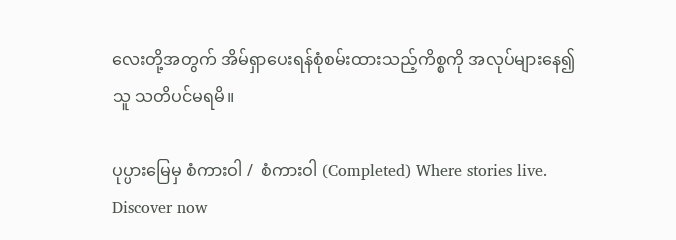လေးတို့အတွက် အိမ်ရှာပေးရန်စုံစမ်းထားသည့်ကိစ္စကို အလုပ်များနေ၍ သူ သတိပင်မရမိ။

ပုပ္ပားမြေမှ စံကားဝါ /  စံကားဝါ (Completed) Where stories live. Discover now